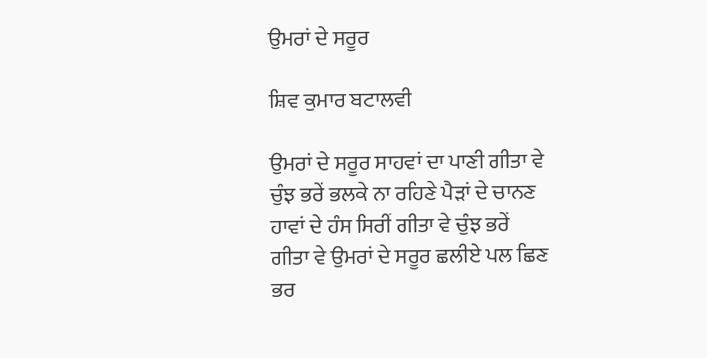ਉਮਰਾਂ ਦੇ ਸਰੂਰ

ਸ਼ਿਵ ਕੁਮਾਰ ਬਟਾਲਵੀ

ਉਮਰਾਂ ਦੇ ਸਰੂਰ ਸਾਹਵਾਂ ਦਾ ਪਾਣੀ ਗੀਤਾ ਵੇ ਚੁੰਝ ਭਰੇਂ ਭਲਕੇ ਨਾ ਰਹਿਣੇ ਪੈੜਾਂ ਦੇ ਚਾਨਣ ਹਾਵਾਂ ਦੇ ਹੰਸ ਸਿਰੀਂ ਗੀਤਾ ਵੇ ਚੁੰਝ ਭਰੇਂ ਗੀਤਾ ਵੇ ਉਮਰਾਂ ਦੇ ਸਰੂਰ ਛਲੀਏ ਪਲ ਛਿਣ ਭਰ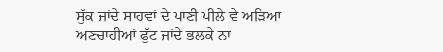ਸੁੱਕ ਜਾਂਦੇ ਸਾਹਵਾਂ ਦੇ ਪਾਣੀ ਪੀਲੇ ਵੇ ਅੜਿਆ ਅਣਚਾਹੀਆਂ ਫੁੱਟ ਜਾਂਦੇ ਭਲਕੇ ਨਾ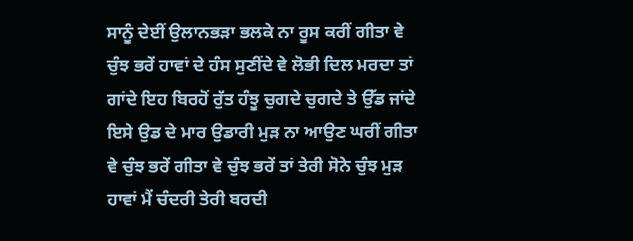ਸਾਨੂੰ ਦੇਈਂ ਉਲਾਨਭੜਾ ਭਲਕੇ ਨਾ ਰੂਸ ਕਰੀਂ ਗੀਤਾ ਵੇ ਚੁੰਝ ਭਰੇਂ ਹਾਵਾਂ ਦੇ ਹੰਸ ਸੁਣੀਂਦੇ ਵੇ ਲੋਭੀ ਦਿਲ ਮਰਦਾ ਤਾਂ ਗਾਂਦੇ ਇਹ ਬਿਰਹੋਂ ਰੁੱਤ ਹੰਝੂ ਚੁਗਦੇ ਚੁਗਦੇ ਤੇ ਉੱਡ ਜਾਂਦੇ ਇਸੇ ਉਡ ਦੇ ਮਾਰ ਉਡਾਰੀ ਮੁੜ ਨਾ ਆਉਣ ਘਰੀਂ ਗੀਤਾ ਵੇ ਚੁੰਝ ਭਰੇਂ ਗੀਤਾ ਵੇ ਚੁੰਝ ਭਰੇਂ ਤਾਂ ਤੇਰੀ ਸੋਨੇ ਚੁੰਝ ਮੁੜ ਹਾਵਾਂ ਮੈਂ ਚੰਦਰੀ ਤੇਰੀ ਬਰਦੀ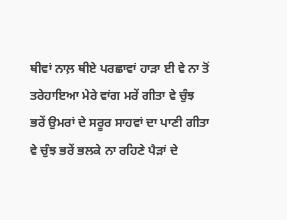ਥੀਵਾਂ ਨਾਲ਼ ਥੀਏ ਪਰਛਾਵਾਂ ਹਾੜਾ ਈ ਵੇ ਨਾ ਤੋਂ ਤਰੇਹਾਇਆ ਮੇਰੇ ਵਾਂਗ ਮਰੇਂ ਗੀਤਾ ਵੇ ਚੁੰਝ ਭਰੇਂ ਉਮਰਾਂ ਦੇ ਸਰੂਰ ਸਾਹਵਾਂ ਦਾ ਪਾਣੀ ਗੀਤਾ ਵੇ ਚੁੰਝ ਭਰੇਂ ਭਲਕੇ ਨਾ ਰਹਿਣੇ ਪੈੜਾਂ ਦੇ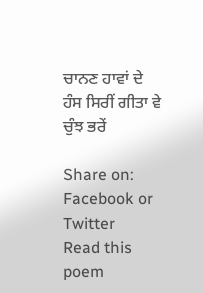ਚਾਨਣ ਹਾਵਾਂ ਦੇ ਹੰਸ ਸਿਰੀਂ ਗੀਤਾ ਵੇ ਚੁੰਝ ਭਰੇਂ

Share on: Facebook or Twitter
Read this poem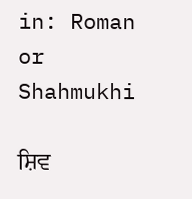in: Roman or Shahmukhi

ਸ਼ਿਵ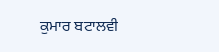ਕੁਮਾਰ ਬਟਾਲਵੀ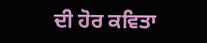ਦੀ ਹੋਰ ਕਵਿਤਾ